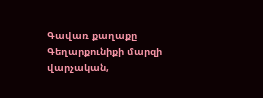Գավառ քաղաքը Գեղարքունիքի մարզի վարչական,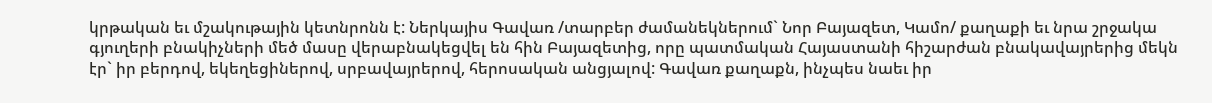կրթական եւ մշակութային կետնրոնն է: Ներկայիս Գավառ /տարբեր ժամանեկներում` Նոր Բայազետ, Կամո/ քաղաքի եւ նրա շրջակա գյուղերի բնակիչների մեծ մասը վերաբնակեցվել են հին Բայազետից, որը պատմական Հայաստանի հիշարժան բնակավայրերից մեկն էր` իր բերդով, եկեղեցիներով, սրբավայրերով, հերոսական անցյալով: Գավառ քաղաքն, ինչպես նաեւ իր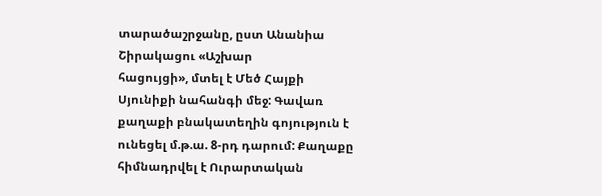տարածաշրջանը, ըստ Անանիա Շիրակացու «Աշխար
հացույցի», մտել է Մեծ Հայքի Սյունիքի նահանգի մեջ: Գավառ քաղաքի բնակատեղին գոյություն է ունեցել մ.թ.ա. 8-րդ դարում: Քաղաքը հիմնադրվել է Ուրարտական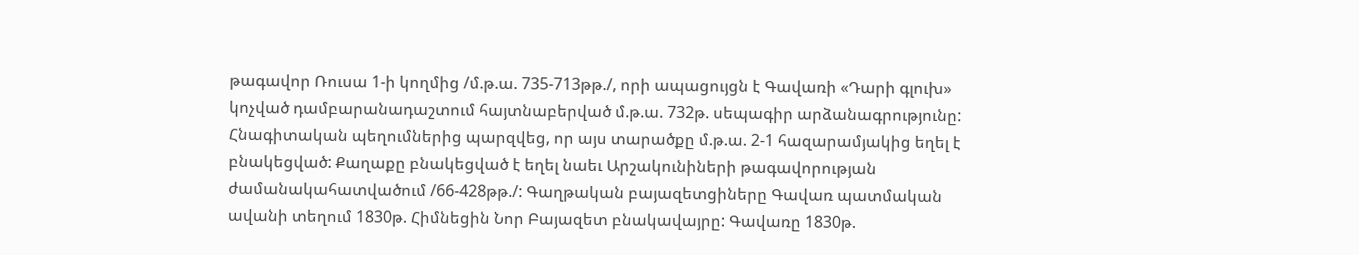թագավոր Ռուսա 1-ի կողմից /մ.թ.ա. 735-713թթ./, որի ապացույցն է Գավառի «Դարի գլուխ» կոչված դամբարանադաշտում հայտնաբերված մ.թ.ա. 732թ. սեպագիր արձանագրությունը: Հնագիտական պեղումներից պարզվեց, որ այս տարածքը մ.թ.ա. 2-1 հազարամյակից եղել է բնակեցված: Քաղաքը բնակեցված է եղել նաեւ Արշակունիների թագավորության ժամանակահատվածում /66-428թթ./: Գաղթական բայազետցիները Գավառ պատմական ավանի տեղում 1830թ. Հիմնեցին Նոր Բայազետ բնակավայրը: Գավառը 1830թ.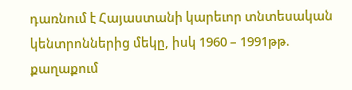դառնում է Հայաստանի կարեւոր տնտեսական կենտրոններից մեկը, իսկ 1960 – 1991թթ. քաղաքում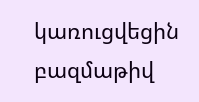կառուցվեցին բազմաթիվ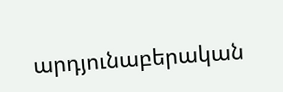արդյունաբերական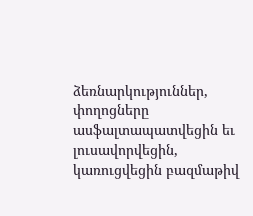ձեռնարկություններ, փողոցները ասֆալտապատվեցին եւ լուսավորվեցին, կառուցվեցին բազմաթիվ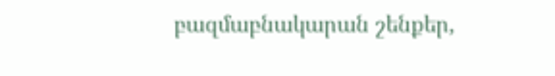բազմաբնակարան շենքեր,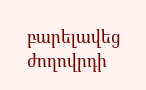բարելավեց ժողովրդի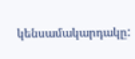կենսամակարդակը: